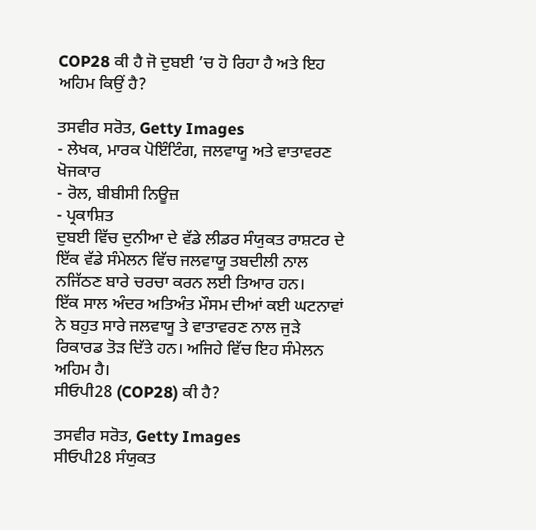COP28 ਕੀ ਹੈ ਜੋ ਦੁਬਈ ’ਚ ਹੋ ਰਿਹਾ ਹੈ ਅਤੇ ਇਹ ਅਹਿਮ ਕਿਉਂ ਹੈ?

ਤਸਵੀਰ ਸਰੋਤ, Getty Images
- ਲੇਖਕ, ਮਾਰਕ ਪੋਇੰਟਿੰਗ, ਜਲਵਾਯੂ ਅਤੇ ਵਾਤਾਵਰਣ ਖੋਜਕਾਰ
- ਰੋਲ, ਬੀਬੀਸੀ ਨਿਊਜ਼
- ਪ੍ਰਕਾਸ਼ਿਤ
ਦੁਬਈ ਵਿੱਚ ਦੁਨੀਆ ਦੇ ਵੱਡੇ ਲੀਡਰ ਸੰਯੁਕਤ ਰਾਸ਼ਟਰ ਦੇ ਇੱਕ ਵੱਡੇ ਸੰਮੇਲਨ ਵਿੱਚ ਜਲਵਾਯੂ ਤਬਦੀਲੀ ਨਾਲ ਨਜਿੱਠਣ ਬਾਰੇ ਚਰਚਾ ਕਰਨ ਲਈ ਤਿਆਰ ਹਨ।
ਇੱਕ ਸਾਲ ਅੰਦਰ ਅਤਿਅੰਤ ਮੌਸਮ ਦੀਆਂ ਕਈ ਘਟਨਾਵਾਂ ਨੇ ਬਹੁਤ ਸਾਰੇ ਜਲਵਾਯੂ ਤੇ ਵਾਤਾਵਰਣ ਨਾਲ ਜੁੜੇ ਰਿਕਾਰਡ ਤੋੜ ਦਿੱਤੇ ਹਨ। ਅਜਿਹੇ ਵਿੱਚ ਇਹ ਸੰਮੇਲਨ ਅਹਿਮ ਹੈ।
ਸੀਓਪੀ28 (COP28) ਕੀ ਹੈ?

ਤਸਵੀਰ ਸਰੋਤ, Getty Images
ਸੀਓਪੀ28 ਸੰਯੁਕਤ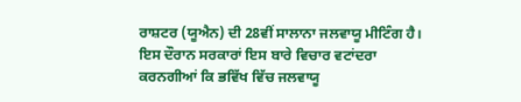ਰਾਸ਼ਟਰ (ਯੂਐਨ) ਦੀ 28ਵੀਂ ਸਾਲਾਨਾ ਜਲਵਾਯੂ ਮੀਟਿੰਗ ਹੈ।
ਇਸ ਦੌਰਾਨ ਸਰਕਾਰਾਂ ਇਸ ਬਾਰੇ ਵਿਚਾਰ ਵਟਾਂਦਰਾ ਕਰਨਗੀਆਂ ਕਿ ਭਵਿੱਖ ਵਿੱਚ ਜਲਵਾਯੂ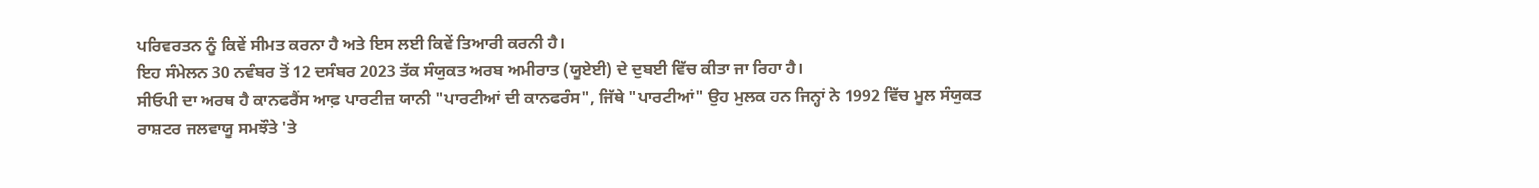ਪਰਿਵਰਤਨ ਨੂੰ ਕਿਵੇਂ ਸੀਮਤ ਕਰਨਾ ਹੈ ਅਤੇ ਇਸ ਲਈ ਕਿਵੇਂ ਤਿਆਰੀ ਕਰਨੀ ਹੈ।
ਇਹ ਸੰਮੇਲਨ 30 ਨਵੰਬਰ ਤੋਂ 12 ਦਸੰਬਰ 2023 ਤੱਕ ਸੰਯੁਕਤ ਅਰਬ ਅਮੀਰਾਤ (ਯੂਏਈ) ਦੇ ਦੁਬਈ ਵਿੱਚ ਕੀਤਾ ਜਾ ਰਿਹਾ ਹੈ।
ਸੀਓਪੀ ਦਾ ਅਰਥ ਹੈ ਕਾਨਫਰੈਂਸ ਆਫ਼ ਪਾਰਟੀਜ਼ ਯਾਨੀ "ਪਾਰਟੀਆਂ ਦੀ ਕਾਨਫਰੰਸ", ਜਿੱਥੇ "ਪਾਰਟੀਆਂ" ਉਹ ਮੁਲਕ ਹਨ ਜਿਨ੍ਹਾਂ ਨੇ 1992 ਵਿੱਚ ਮੂਲ ਸੰਯੁਕਤ ਰਾਸ਼ਟਰ ਜਲਵਾਯੂ ਸਮਝੌਤੇ 'ਤੇ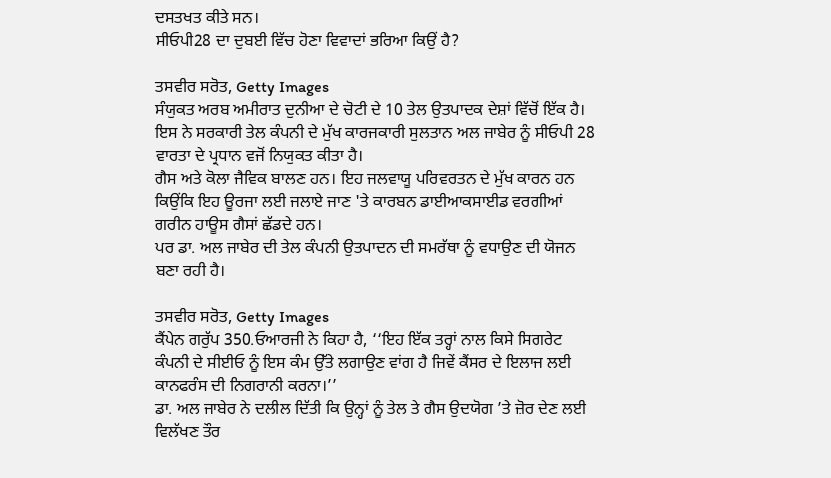ਦਸਤਖਤ ਕੀਤੇ ਸਨ।
ਸੀਓਪੀ28 ਦਾ ਦੁਬਈ ਵਿੱਚ ਹੋਣਾ ਵਿਵਾਦਾਂ ਭਰਿਆ ਕਿਉਂ ਹੈ?

ਤਸਵੀਰ ਸਰੋਤ, Getty Images
ਸੰਯੁਕਤ ਅਰਬ ਅਮੀਰਾਤ ਦੁਨੀਆ ਦੇ ਚੋਟੀ ਦੇ 10 ਤੇਲ ਉਤਪਾਦਕ ਦੇਸ਼ਾਂ ਵਿੱਚੋਂ ਇੱਕ ਹੈ।
ਇਸ ਨੇ ਸਰਕਾਰੀ ਤੇਲ ਕੰਪਨੀ ਦੇ ਮੁੱਖ ਕਾਰਜਕਾਰੀ ਸੁਲਤਾਨ ਅਲ ਜਾਬੇਰ ਨੂੰ ਸੀਓਪੀ 28 ਵਾਰਤਾ ਦੇ ਪ੍ਰਧਾਨ ਵਜੋਂ ਨਿਯੁਕਤ ਕੀਤਾ ਹੈ।
ਗੈਸ ਅਤੇ ਕੋਲਾ ਜੈਵਿਕ ਬਾਲਣ ਹਨ। ਇਹ ਜਲਵਾਯੂ ਪਰਿਵਰਤਨ ਦੇ ਮੁੱਖ ਕਾਰਨ ਹਨ ਕਿਉਂਕਿ ਇਹ ਊਰਜਾ ਲਈ ਜਲਾਏ ਜਾਣ 'ਤੇ ਕਾਰਬਨ ਡਾਈਆਕਸਾਈਡ ਵਰਗੀਆਂ ਗਰੀਨ ਹਾਊਸ ਗੈਸਾਂ ਛੱਡਦੇ ਹਨ।
ਪਰ ਡਾ. ਅਲ ਜਾਬੇਰ ਦੀ ਤੇਲ ਕੰਪਨੀ ਉਤਪਾਦਨ ਦੀ ਸਮਰੱਥਾ ਨੂੰ ਵਧਾਉਣ ਦੀ ਯੋਜਨ ਬਣਾ ਰਹੀ ਹੈ।

ਤਸਵੀਰ ਸਰੋਤ, Getty Images
ਕੈਂਪੇਨ ਗਰੁੱਪ 350.ਓਆਰਜੀ ਨੇ ਕਿਹਾ ਹੈ, ‘‘ਇਹ ਇੱਕ ਤਰ੍ਹਾਂ ਨਾਲ ਕਿਸੇ ਸਿਗਰੇਟ ਕੰਪਨੀ ਦੇ ਸੀਈਓ ਨੂੰ ਇਸ ਕੰਮ ਉੱਤੇ ਲਗਾਉਣ ਵਾਂਗ ਹੈ ਜਿਵੇਂ ਕੈਂਸਰ ਦੇ ਇਲਾਜ ਲਈ ਕਾਨਫਰੰਸ ਦੀ ਨਿਗਰਾਨੀ ਕਰਨਾ।’’
ਡਾ. ਅਲ ਜਾਬੇਰ ਨੇ ਦਲੀਲ ਦਿੱਤੀ ਕਿ ਉਨ੍ਹਾਂ ਨੂੰ ਤੇਲ ਤੇ ਗੈਸ ਉਦਯੋਗ ’ਤੇ ਜ਼ੋਰ ਦੇਣ ਲਈ ਵਿਲੱਖਣ ਤੌਰ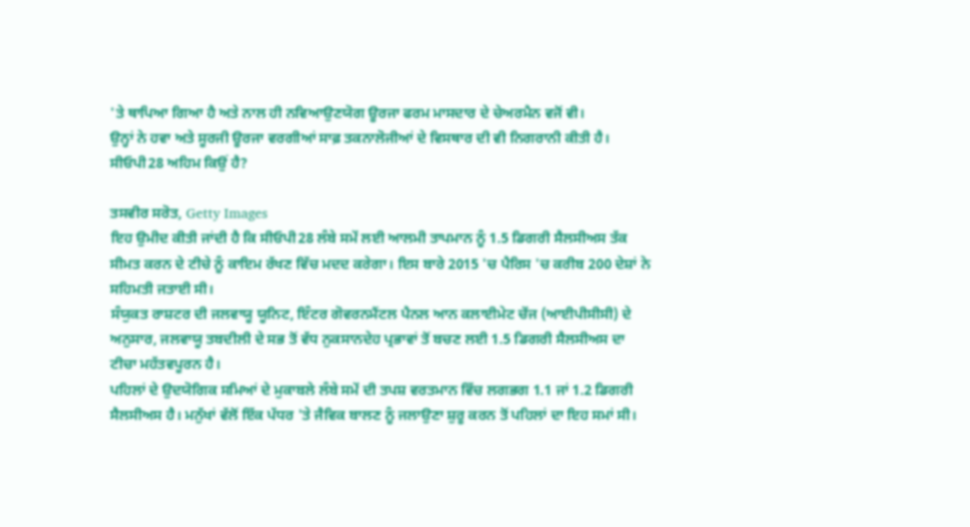'ਤੇ ਥਾਪਿਆ ਗਿਆ ਹੈ ਅਤੇ ਨਾਲ ਹੀ ਨਵਿਆਉਣਯੋਗ ਊਰਜਾ ਫਰਮ ਮਾਸਦਾਰ ਦੇ ਚੇਅਰਮੈਨ ਵਜੋਂ ਵੀ।
ਉਨ੍ਹਾਂ ਨੇ ਹਵਾ ਅਤੇ ਸੂਰਜੀ ਊਰਜਾ ਵਰਗੀਆਂ ਸਾਫ਼ ਤਕਨਾਲੋਜੀਆਂ ਦੇ ਵਿਸਥਾਰ ਦੀ ਵੀ ਨਿਗਰਾਨੀ ਕੀਤੀ ਹੈ।
ਸੀਓਪੀ28 ਅਹਿਮ ਕਿਉਂ ਹੈ?

ਤਸਵੀਰ ਸਰੋਤ, Getty Images
ਇਹ ਉਮੀਦ ਕੀਤੀ ਜਾਂਦੀ ਹੈ ਕਿ ਸੀਓਪੀ28 ਲੰਬੇ ਸਮੇਂ ਲਈ ਆਲਮੀ ਤਾਪਮਾਨ ਨੂੰ 1.5 ਡਿਗਰੀ ਸੈਲਸੀਅਸ ਤੱਕ ਸੀਮਤ ਕਰਨ ਦੇ ਟੀਚੇ ਨੂੰ ਕਾਇਮ ਰੱਖਣ ਵਿੱਚ ਮਦਦ ਕਰੇਗਾ। ਇਸ ਬਾਰੇ 2015 'ਚ ਪੈਰਿਸ 'ਚ ਕਰੀਬ 200 ਦੇਸ਼ਾਂ ਨੇ ਸਹਿਮਤੀ ਜਤਾਈ ਸੀ।
ਸੰਯੁਕਤ ਰਾਸ਼ਟਰ ਦੀ ਜਲਵਾਯੂ ਯੂਨਿਟ, ਇੰਟਰ ਗੋਵਰਨਮੈਂਟਲ ਪੈਨਲ ਆਨ ਕਲਾਈਮੇਟ ਚੇਂਜ (ਆਈਪੀਸੀਸੀ) ਦੇ ਅਨੁਸਾਰ, ਜਲਵਾਯੂ ਤਬਦੀਲੀ ਦੇ ਸਭ ਤੋਂ ਵੱਧ ਨੁਕਸਾਨਦੇਹ ਪ੍ਰਭਾਵਾਂ ਤੋਂ ਬਚਣ ਲਈ 1.5 ਡਿਗਰੀ ਸੈਲਸੀਅਸ ਦਾ ਟੀਚਾ ਮਹੱਤਵਪੂਰਨ ਹੈ।
ਪਹਿਲਾਂ ਦੇ ਉਦਯੋਗਿਕ ਸਮਿਆਂ ਦੇ ਮੁਕਾਬਲੇ ਲੰਬੇ ਸਮੇਂ ਦੀ ਤਪਸ਼ ਵਰਤਮਾਨ ਵਿੱਚ ਲਗਭਗ 1.1 ਜਾਂ 1.2 ਡਿਗਰੀ ਸੈਲਸੀਅਸ ਹੈ। ਮਨੁੱਖਾਂ ਵੱਲੋਂ ਇੱਕ ਪੱਧਰ 'ਤੇ ਜੈਵਿਕ ਬਾਲਣ ਨੂੰ ਜਲਾਉਣਾ ਸ਼ੁਰੂ ਕਰਨ ਤੋਂ ਪਹਿਲਾਂ ਦਾ ਇਹ ਸਮਾਂ ਸੀ।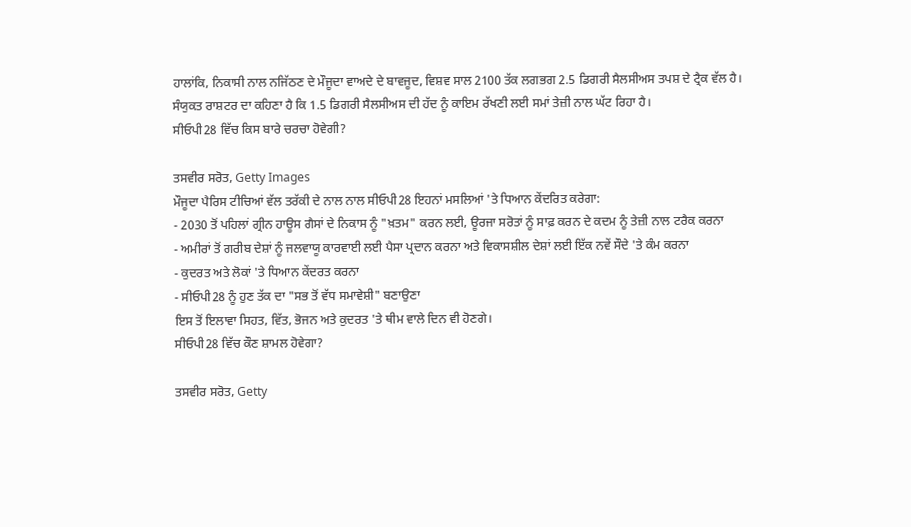ਹਾਲਾਂਕਿ, ਨਿਕਾਸੀ ਨਾਲ ਨਜਿੱਠਣ ਦੇ ਮੌਜੂਦਾ ਵਾਅਦੇ ਦੇ ਬਾਵਜੂਦ, ਵਿਸ਼ਵ ਸਾਲ 2100 ਤੱਕ ਲਗਭਗ 2.5 ਡਿਗਰੀ ਸੈਲਸੀਅਸ ਤਪਸ਼ ਦੇ ਟ੍ਰੈਕ ਵੱਲ ਹੈ।
ਸੰਯੁਕਤ ਰਾਸ਼ਟਰ ਦਾ ਕਹਿਣਾ ਹੈ ਕਿ 1.5 ਡਿਗਰੀ ਸੈਲਸੀਅਸ ਦੀ ਹੱਦ ਨੂੰ ਕਾਇਮ ਰੱਖਣੀ ਲਈ ਸਮਾਂ ਤੇਜ਼ੀ ਨਾਲ ਘੱਟ ਰਿਹਾ ਹੈ।
ਸੀਓਪੀ28 ਵਿੱਚ ਕਿਸ ਬਾਰੇ ਚਰਚਾ ਹੋਵੇਗੀ?

ਤਸਵੀਰ ਸਰੋਤ, Getty Images
ਮੌਜੂਦਾ ਪੈਰਿਸ ਟੀਚਿਆਂ ਵੱਲ ਤਰੱਕੀ ਦੇ ਨਾਲ ਨਾਲ ਸੀਓਪੀ28 ਇਹਨਾਂ ਮਸਲਿਆਂ 'ਤੇ ਧਿਆਨ ਕੇਂਦਰਿਤ ਕਰੇਗਾ:
- 2030 ਤੋਂ ਪਹਿਲਾਂ ਗ੍ਰੀਨ ਹਾਊਸ ਗੈਸਾਂ ਦੇ ਨਿਕਾਸ ਨੂੰ "ਖ਼ਤਮ" ਕਰਨ ਲਈ, ਊਰਜਾ ਸਰੋਤਾਂ ਨੂੰ ਸਾਫ਼ ਕਰਨ ਦੇ ਕਦਮ ਨੂੰ ਤੇਜ਼ੀ ਨਾਲ ਟਰੈਕ ਕਰਨਾ
- ਅਮੀਰਾਂ ਤੋਂ ਗਰੀਬ ਦੇਸ਼ਾਂ ਨੂੰ ਜਲਵਾਯੂ ਕਾਰਵਾਈ ਲਈ ਪੈਸਾ ਪ੍ਰਦਾਨ ਕਰਨਾ ਅਤੇ ਵਿਕਾਸਸ਼ੀਲ ਦੇਸ਼ਾਂ ਲਈ ਇੱਕ ਨਵੇਂ ਸੌਦੇ 'ਤੇ ਕੰਮ ਕਰਨਾ
- ਕੁਦਰਤ ਅਤੇ ਲੋਕਾਂ 'ਤੇ ਧਿਆਨ ਕੇਂਦਰਤ ਕਰਨਾ
- ਸੀਓਪੀ28 ਨੂੰ ਹੁਣ ਤੱਕ ਦਾ "ਸਭ ਤੋਂ ਵੱਧ ਸਮਾਵੇਸ਼ੀ" ਬਣਾਉਣਾ
ਇਸ ਤੋਂ ਇਲਾਵਾ ਸਿਹਤ, ਵਿੱਤ, ਭੋਜਨ ਅਤੇ ਕੁਦਰਤ 'ਤੇ ਥੀਮ ਵਾਲੇ ਦਿਨ ਵੀ ਹੋਣਗੇ।
ਸੀਓਪੀ28 ਵਿੱਚ ਕੌਣ ਸ਼ਾਮਲ ਹੋਵੇਗਾ?

ਤਸਵੀਰ ਸਰੋਤ, Getty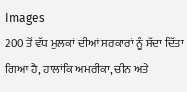Images
200 ਤੋਂ ਵੱਧ ਮੁਲਕਾਂ ਦੀਆਂ ਸਰਕਾਰਾਂ ਨੂੰ ਸੱਦਾ ਦਿੱਤਾ ਗਿਆ ਹੈ, ਹਾਲਾਂਕਿ ਅਮਰੀਕਾ, ਚੀਨ ਅਤੇ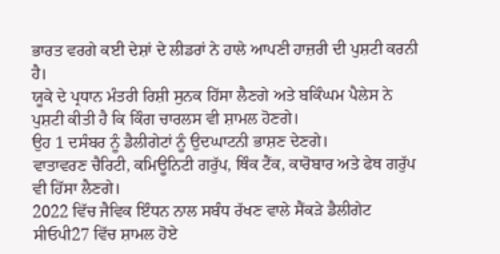ਭਾਰਤ ਵਰਗੇ ਕਈ ਦੇਸ਼ਾਂ ਦੇ ਲੀਡਰਾਂ ਨੇ ਹਾਲੇ ਆਪਣੀ ਹਾਜ਼ਰੀ ਦੀ ਪੁਸ਼ਟੀ ਕਰਨੀ ਹੈ।
ਯੂਕੇ ਦੇ ਪ੍ਰਧਾਨ ਮੰਤਰੀ ਰਿਸ਼ੀ ਸੁਨਕ ਹਿੱਸਾ ਲੈਣਗੇ ਅਤੇ ਬਕਿੰਘਮ ਪੈਲੇਸ ਨੇ ਪੁਸ਼ਟੀ ਕੀਤੀ ਹੈ ਕਿ ਕਿੰਗ ਚਾਰਲਸ ਵੀ ਸ਼ਾਮਲ ਹੋਣਗੇ।
ਉਹ 1 ਦਸੰਬਰ ਨੂੰ ਡੈਲੀਗੇਟਾਂ ਨੂੰ ਉਦਘਾਟਨੀ ਭਾਸ਼ਣ ਦੇਣਗੇ।
ਵਾਤਾਵਰਣ ਚੈਰਿਟੀ, ਕਮਿਊਨਿਟੀ ਗਰੁੱਪ, ਥਿੰਕ ਟੈਂਕ, ਕਾਰੋਬਾਰ ਅਤੇ ਫੇਥ ਗਰੁੱਪ ਵੀ ਹਿੱਸਾ ਲੈਣਗੇ।
2022 ਵਿੱਚ ਜੈਵਿਕ ਇੰਧਨ ਨਾਲ ਸਬੰਧ ਰੱਖਣ ਵਾਲੇ ਸੈਂਕੜੇ ਡੈਲੀਗੇਟ ਸੀਓਪੀ27 ਵਿੱਚ ਸ਼ਾਮਲ ਹੋਏ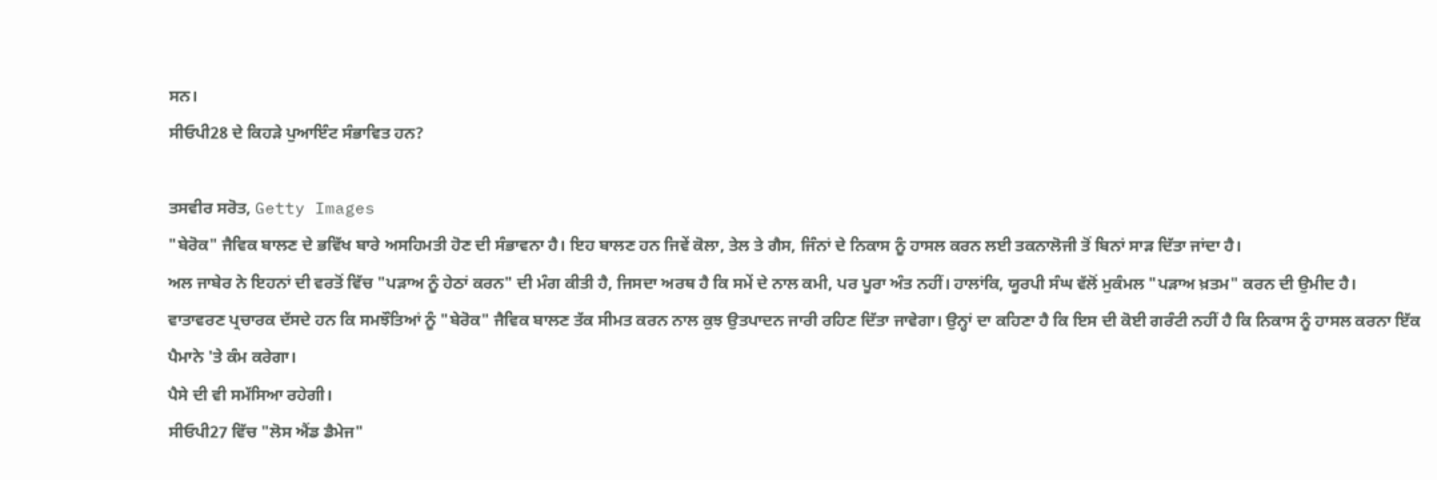ਸਨ।
ਸੀਓਪੀ28 ਦੇ ਕਿਹੜੇ ਪੁਆਇੰਟ ਸੰਭਾਵਿਤ ਹਨ?

ਤਸਵੀਰ ਸਰੋਤ, Getty Images
"ਬੇਰੋਕ" ਜੈਵਿਕ ਬਾਲਣ ਦੇ ਭਵਿੱਖ ਬਾਰੇ ਅਸਹਿਮਤੀ ਹੋਣ ਦੀ ਸੰਭਾਵਨਾ ਹੈ। ਇਹ ਬਾਲਣ ਹਨ ਜਿਵੇਂ ਕੋਲਾ, ਤੇਲ ਤੇ ਗੈਸ, ਜਿੰਨਾਂ ਦੇ ਨਿਕਾਸ ਨੂੰ ਹਾਸਲ ਕਰਨ ਲਈ ਤਕਨਾਲੋਜੀ ਤੋਂ ਬਿਨਾਂ ਸਾੜ ਦਿੱਤਾ ਜਾਂਦਾ ਹੈ।
ਅਲ ਜਾਬੇਰ ਨੇ ਇਹਨਾਂ ਦੀ ਵਰਤੋਂ ਵਿੱਚ "ਪੜਾਅ ਨੂੰ ਹੇਠਾਂ ਕਰਨ" ਦੀ ਮੰਗ ਕੀਤੀ ਹੈ, ਜਿਸਦਾ ਅਰਥ ਹੈ ਕਿ ਸਮੇਂ ਦੇ ਨਾਲ ਕਮੀ, ਪਰ ਪੂਰਾ ਅੰਤ ਨਹੀਂ। ਹਾਲਾਂਕਿ, ਯੂਰਪੀ ਸੰਘ ਵੱਲੋਂ ਮੁਕੰਮਲ "ਪੜਾਅ ਖ਼ਤਮ" ਕਰਨ ਦੀ ਉਮੀਦ ਹੈ।
ਵਾਤਾਵਰਣ ਪ੍ਰਚਾਰਕ ਦੱਸਦੇ ਹਨ ਕਿ ਸਮਝੌਤਿਆਂ ਨੂੰ "ਬੇਰੋਕ" ਜੈਵਿਕ ਬਾਲਣ ਤੱਕ ਸੀਮਤ ਕਰਨ ਨਾਲ ਕੁਝ ਉਤਪਾਦਨ ਜਾਰੀ ਰਹਿਣ ਦਿੱਤਾ ਜਾਵੇਗਾ। ਉਨ੍ਹਾਂ ਦਾ ਕਹਿਣਾ ਹੈ ਕਿ ਇਸ ਦੀ ਕੋਈ ਗਰੰਟੀ ਨਹੀਂ ਹੈ ਕਿ ਨਿਕਾਸ ਨੂੰ ਹਾਸਲ ਕਰਨਾ ਇੱਕ ਪੈਮਾਨੇ 'ਤੇ ਕੰਮ ਕਰੇਗਾ।
ਪੈਸੇ ਦੀ ਵੀ ਸਮੱਸਿਆ ਰਹੇਗੀ।
ਸੀਓਪੀ27 ਵਿੱਚ "ਲੋਸ ਐਂਡ ਡੈਮੇਜ"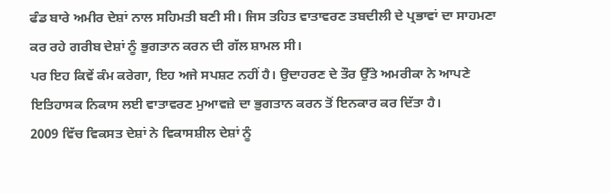ਫੰਡ ਬਾਰੇ ਅਮੀਰ ਦੇਸ਼ਾਂ ਨਾਲ ਸਹਿਮਤੀ ਬਣੀ ਸੀ। ਜਿਸ ਤਹਿਤ ਵਾਤਾਵਰਣ ਤਬਦੀਲੀ ਦੇ ਪ੍ਰਭਾਵਾਂ ਦਾ ਸਾਹਮਣਾ ਕਰ ਰਹੇ ਗਰੀਬ ਦੇਸ਼ਾਂ ਨੂੰ ਭੁਗਤਾਨ ਕਰਨ ਦੀ ਗੱਲ ਸ਼ਾਮਲ ਸੀ।
ਪਰ ਇਹ ਕਿਵੇਂ ਕੰਮ ਕਰੇਗਾ, ਇਹ ਅਜੇ ਸਪਸ਼ਟ ਨਹੀਂ ਹੈ। ਉਦਾਹਰਣ ਦੇ ਤੌਰ ਉੱਤੇ ਅਮਰੀਕਾ ਨੇ ਆਪਣੇ ਇਤਿਹਾਸਕ ਨਿਕਾਸ ਲਈ ਵਾਤਾਵਰਣ ਮੁਆਵਜ਼ੇ ਦਾ ਭੁਗਤਾਨ ਕਰਨ ਤੋਂ ਇਨਕਾਰ ਕਰ ਦਿੱਤਾ ਹੈ।
2009 ਵਿੱਚ ਵਿਕਸਤ ਦੇਸ਼ਾਂ ਨੇ ਵਿਕਾਸਸ਼ੀਲ ਦੇਸ਼ਾਂ ਨੂੰ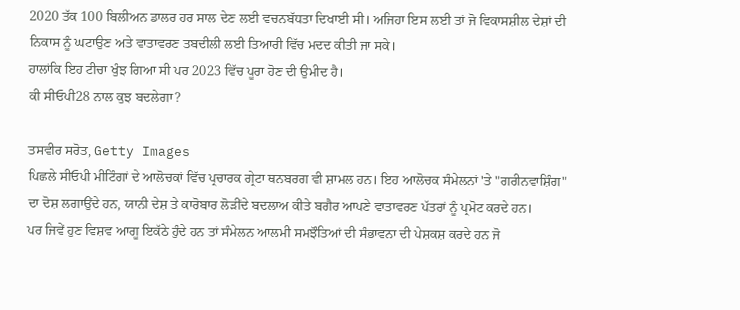2020 ਤੱਕ 100 ਬਿਲੀਅਨ ਡਾਲਰ ਹਰ ਸਾਲ ਦੇਣ ਲਈ ਵਚਨਬੱਧਤਾ ਦਿਖਾਈ ਸੀ। ਅਜਿਹਾ ਇਸ ਲਈ ਤਾਂ ਜੋ ਵਿਕਾਸਸ਼ੀਲ ਦੇਸ਼ਾਂ ਦੀ ਨਿਕਾਸ ਨੂੰ ਘਟਾਉਣ ਅਤੇ ਵਾਤਾਵਰਣ ਤਬਦੀਲੀ ਲਈ ਤਿਆਰੀ ਵਿੱਚ ਮਦਦ ਕੀਤੀ ਜਾ ਸਕੇ।
ਹਾਲਾਂਕਿ ਇਹ ਟੀਚਾ ਖੁੰਝ ਗਿਆ ਸੀ ਪਰ 2023 ਵਿੱਚ ਪੂਰਾ ਹੋਣ ਦੀ ਉਮੀਦ ਹੈ।
ਕੀ ਸੀਓਪੀ28 ਨਾਲ ਕੁਝ ਬਦਲੇਗਾ?

ਤਸਵੀਰ ਸਰੋਤ, Getty Images
ਪਿਛਲੇ ਸੀਓਪੀ ਮੀਟਿੰਗਾਂ ਦੇ ਆਲੋਚਕਾਂ ਵਿੱਚ ਪ੍ਰਚਾਰਕ ਗ੍ਰੇਟਾ ਥਨਬਰਗ ਵੀ ਸ਼ਾਮਲ ਹਨ। ਇਹ ਆਲੋਚਕ ਸੰਮੇਲਨਾਂ 'ਤੇ "ਗਰੀਨਵਾਸ਼ਿੰਗ" ਦਾ ਦੋਸ਼ ਲਗਾਉਂਦੇ ਹਨ, ਯਾਨੀ ਦੇਸ਼ ਤੇ ਕਾਰੋਬਾਰ ਲੋੜੀਂਦੇ ਬਦਲਾਅ ਕੀਤੇ ਬਗੈਰ ਆਪਣੇ ਵਾਤਾਵਰਣ ਪੱਤਰਾਂ ਨੂੰ ਪ੍ਰਮੋਟ ਕਰਦੇ ਹਨ।
ਪਰ ਜਿਵੇਂ ਹੁਣ ਵਿਸ਼ਵ ਆਗੂ ਇਕੱਠੇ ਹੁੰਦੇ ਹਨ ਤਾਂ ਸੰਮੇਲਨ ਆਲਮੀ ਸਮਝੌਤਿਆਂ ਦੀ ਸੰਭਾਵਨਾ ਦੀ ਪੇਸ਼ਕਸ਼ ਕਰਦੇ ਹਨ ਜੋ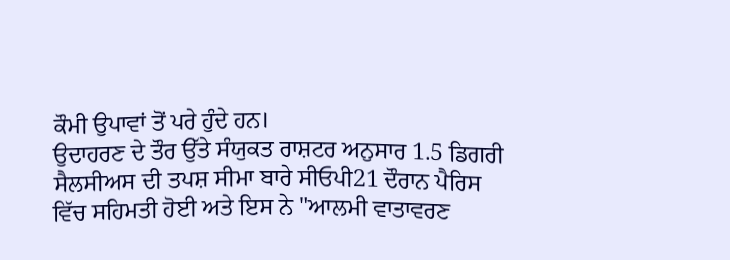ਕੌਮੀ ਉਪਾਵਾਂ ਤੋਂ ਪਰੇ ਹੁੰਦੇ ਹਨ।
ਉਦਾਹਰਣ ਦੇ ਤੌਰ ਉੱਤੇ ਸੰਯੁਕਤ ਰਾਸ਼ਟਰ ਅਨੁਸਾਰ 1.5 ਡਿਗਰੀ ਸੈਲਸੀਅਸ ਦੀ ਤਪਸ਼ ਸੀਮਾ ਬਾਰੇ ਸੀਓਪੀ21 ਦੌਰਾਨ ਪੈਰਿਸ ਵਿੱਚ ਸਹਿਮਤੀ ਹੋਈ ਅਤੇ ਇਸ ਨੇ "ਆਲਮੀ ਵਾਤਾਵਰਣ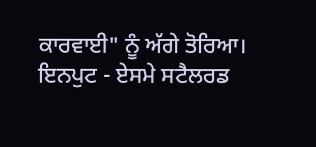ਕਾਰਵਾਈ" ਨੂੰ ਅੱਗੇ ਤੋਰਿਆ।
ਇਨਪੁਟ - ਏਸਮੇ ਸਟੈਲਰਡ